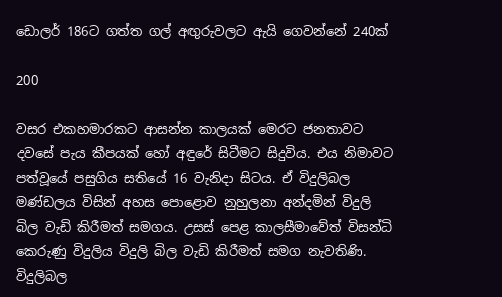ඩොලර් 186ට ගත්ත ගල් අඟුරුවලට ඇයි ගෙවන්නේ 240ක්

200

වසර එකහමාරකට ආසන්න කාලයක් මෙරට ජනතාවට දවසේ පැය කීපයක් හෝ අඳුරේ සිටීමට සිදුවිය. එය නිමාවට පත්වූයේ පසුගිය සතියේ 16 වැනිදා සිටය. ඒ විදුලිබල මණ්ඩලය විසින් අහස පොළොව නුහුලනා අන්දමින් විදුලි බිල වැඩි කිරීමත් සමගය. උසස් පෙළ කාලසීමාවේත් විසන්ධි කෙරුණු විදුලිය විදුලි බිල වැඩි කිරීමත් සමග නැවතිණි. විදුලිබල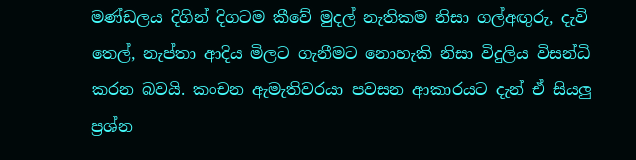මණ්ඩලය දිගින් දිගටම කීවේ මුදල් නැතිකම නිසා ගල්අඟුරු, දැවි තෙල්, නැප්තා ආදිය මිලට ගැනීමට නොහැකි නිසා විදුලිය විසන්ධි කරන බවයි. කංචන ඇමැතිවරයා පවසන ආකාරයට දැන් ඒ සියලු ප්‍රශ්න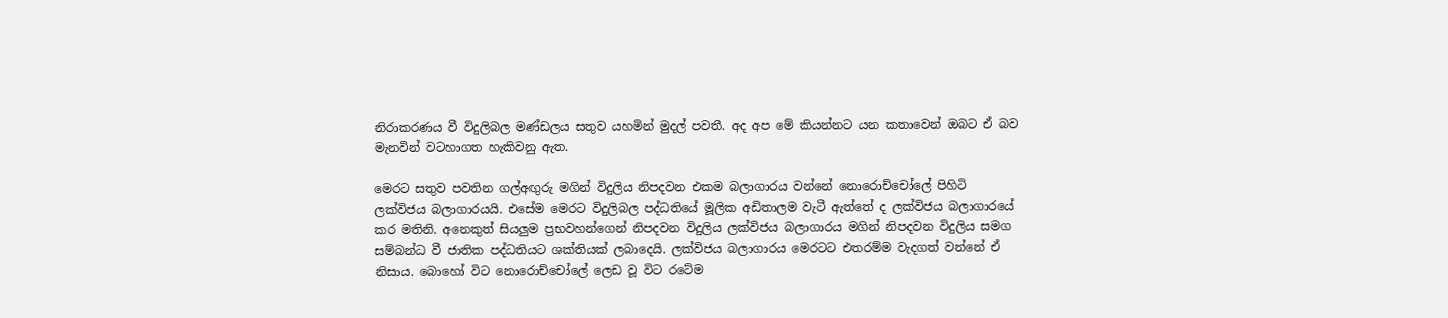නිරාකරණය වී විදුලිබල මණ්ඩලය සතුව යහමින් මුදල් පවතී. අද අප මේ කියන්නට යන කතාවෙන් ඔබට ඒ බව මැනවින් වටහාගත හැකිවනු ඇත.

මෙරට සතුව පවතින ගල්අඟුරු මගින් විදුලිය නිපදවන එකම බලාගාරය වන්නේ නොරොච්චෝලේ පිහිටි ලක්විජය බලාගාරයයි. එසේම මෙරට විදුලිබල පද්ධතියේ මූලික අඩිතාලම වැටී ඇත්තේ ද ලක්විජය බලාගාරයේ කර මතිනි. අනෙකුත් සියලුම ප්‍රභවහන්ගෙන් නිපදවන විදුලිය ලක්විජය බලාගාරය මගින් නිපදවන විදුලිය සමග සම්බන්ධ වී ජාතික පද්ධතියට ශක්තියක් ලබාදෙයි. ලක්විජය බලාගාරය මෙරටට එතරම්ම වැදගත් වන්නේ ඒ නිසාය. බොහෝ විට නොරොච්චෝලේ ලෙඩ වූ විට රටේම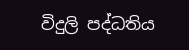විදුලි පද්ධතිය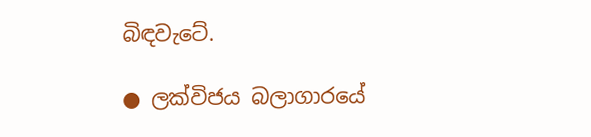බිඳවැටේ.

● ලක්විජය බලාගාරයේ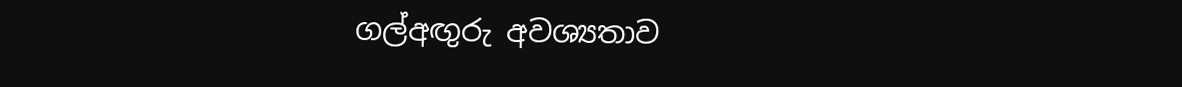ගල්අඟුරු අවශ්‍යතාව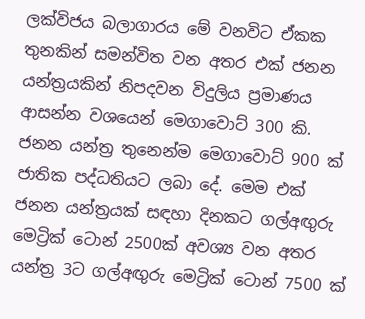ලක්විජය බලාගාරය මේ වනවිට ඒකක තුනකින් සමන්විත වන අතර එක් ජනන යන්ත්‍රයකින් නිපදවන විදුලිය ප්‍රමාණය ආසන්න වශයෙන් මෙගාවොට් 300 කි. ජනන යන්ත්‍ර තුනෙන්ම මෙගාවොට් 900 ක් ජාතික පද්ධතියට ලබා දේ. මෙම එක් ජනන යන්ත්‍රයක් සඳහා දිනකට ගල්අඟුරු මෙට්‍රික් ටොන් 2500ක් අවශ්‍ය වන අතර යන්ත්‍ර 3ට ගල්අඟුරු මෙට්‍රික් ටොන් 7500 ක්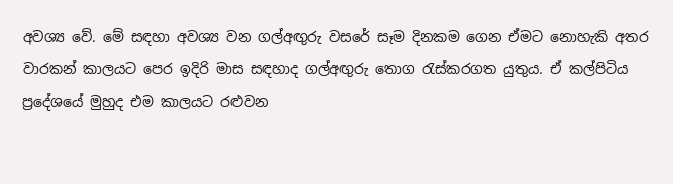අවශ්‍ය වේ. මේ සඳහා අවශ්‍ය වන ගල්අඟුරු වසරේ සෑම දිනකම ගෙන ඒමට නොහැකි අතර වාරකන් කාලයට පෙර ඉදිරි මාස සඳහාද ගල්අඟුරු තොග රැස්කරගත යුතුය. ඒ කල්පිටිය ප්‍රදේශයේ මුහුද එම කාලයට රළුවන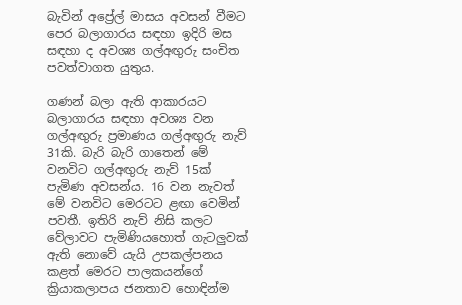බැවින් අප්‍රේල් මාසය අවසන් වීමට පෙර බලාගාරය සඳහා ඉදිරි මස සඳහා ද අවශ්‍ය ගල්අඟුරු සංචිත පවත්වාගත යුතුය.

ගණන් බලා ඇති ආකාරයට බලාගාරය සඳහා අවශ්‍ය වන ගල්අඟුරු ප්‍රමාණය ගල්අඟුරු නැව් 31කි. බැරි බැරි ගාතෙන් මේ වනවිට ගල්අඟුරු නැව් 15ක් පැමිණ අවසන්ය. 16 වන නැවත් මේ වනවිට මෙරටට ළඟා වෙමින් පවතී. ඉතිරි නැව් නිසි කලට වේලාවට පැමිණියහොත් ගැටලුවක් ඇති නොවේ යැයි උපකල්පනය කළත් මෙරට පාලකයන්ගේ ක්‍රියාකලාපය ජනතාව හොඳින්ම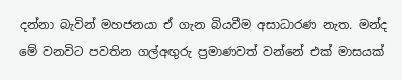දන්නා බැවින් මහජනයා ඒ ගැන බියවීම අසාධාරණ නැත. මන්ද මේ වනවිට පවතින ගල්අඟුරු ප්‍රමාණවත් වන්නේ එක් මාසයක්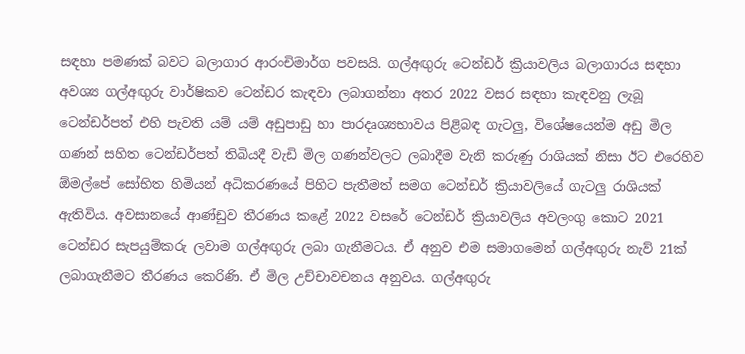සඳහා පමණක් බවට බලාගාර ආරංචිමාර්ග පවසයි. ගල්අඟුරු ටෙන්ඩර් ක්‍රියාවලිය බලාගාරය සඳහා අවශ්‍ය ගල්අඟුරු වාර්ෂිකව ටෙන්ඩර කැඳවා ලබාගන්නා අතර 2022 වසර සඳහා කැඳවනු ලැබූ ටෙන්ඩර්පත් එහි පැවති යම් යම් අඩුපාඩු හා පාරදෘශ්‍යභාවය පිළිබඳ ගැටලු, විශේෂයෙන්ම අඩු මිල ගණන් සහිත ටෙන්ඩර්පත් තිබියදී වැඩි මිල ගණන්වලට ලබාදීම වැනි කරුණු රාශියක් නිසා ඊට එරෙහිව ඕමල්පේ සෝභිත හිමියන් අධිකරණයේ පිහිට පැතීමත් සමග ටෙන්ඩර් ක්‍රියාවලියේ ගැටලු රාශියක් ඇතිවිය. අවසානයේ ආණ්ඩුව තීරණය කළේ 2022 වසරේ ටෙන්ඩර් ක්‍රියාවලිය අවලංගු කොට 2021 ටෙන්ඩර සැපයුම්කරු ලවාම ගල්අඟුරු ලබා ගැනීමටය. ඒ අනුව එම සමාගමෙන් ගල්අඟුරු නැව් 21ක් ලබාගැනීමට තීරණය කෙරිණි. ඒ මිල උච්චාවචනය අනුවය. ගල්අඟුරු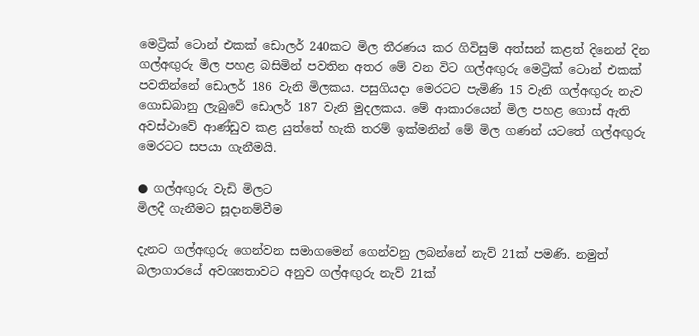මෙට්‍රික් ටොන් එකක් ඩොලර් 240කට මිල තීරණය කර ගිවිසුම් අත්සන් කළත් දිනෙන් දින ගල්අඟුරු මිල පහළ බසිමින් පවතින අතර මේ වන විට ගල්අඟුරු මෙට්‍රික් ටොන් එකක් පවතින්නේ ඩොලර් 186 වැනි මිලකය. පසුගියදා මෙරටට පැමිණි 15 වැනි ගල්අඟුරු නැව ගොඩබානු ලැබුවේ ඩොලර් 187 වැනි මුදලකය. මේ ආකාරයෙන් මිල පහළ ගොස් ඇති අවස්ථාවේ ආණ්ඩුව කළ යුත්තේ හැකි තරම් ඉක්මනින් මේ මිල ගණන් යටතේ ගල්අඟුරු මෙරටට සපයා ගැනීමයි.

● ගල්අඟුරු වැඩි මිලට
මිලදී ගැනීමට සූදානම්වීම

දැනට ගල්අඟුරු ගෙන්වන සමාගමෙන් ගෙන්වනු ලබන්නේ නැව් 21ක් පමණි. නමුත් බලාගාරයේ අවශ්‍යතාවට අනුව ගල්අඟුරු නැව් 21ක්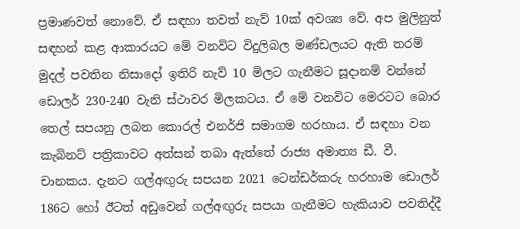ප්‍රමාණවත් නොවේ. ඒ සඳහා තවත් නැව් 10ක් අවශ්‍ය වේ. අප මුලිනුත් සඳහන් කළ ආකාරයට මේ වනවිට විදුලිබල මණ්ඩලයට ඇති තරම් මුදල් පවතින නිසාදෝ ඉතිරි නැව් 10 මිලට ගැනීමට සූදානම් වන්නේ ඩොලර් 230-240 වැනි ස්ථාවර මිලකටය. ඒ මේ වනවිට මෙරටට බොර තෙල් සපයනු ලබන කොරල් එනර්ජි සමාගම හරහාය. ඒ සඳහා වන කැබිනට් පත්‍රිකාවට අත්සන් තබා ඇත්තේ රාජ්‍ය අමාත්‍ය ඩී. වී. චානකය. දැනට ගල්අඟුරු සපයන 2021 ටෙන්ඩර්කරු හරහාම ඩොලර් 186ට හෝ ඊටත් අඩුවෙන් ගල්අඟුරු සපයා ගැනීමට හැකියාව පවතිද්දී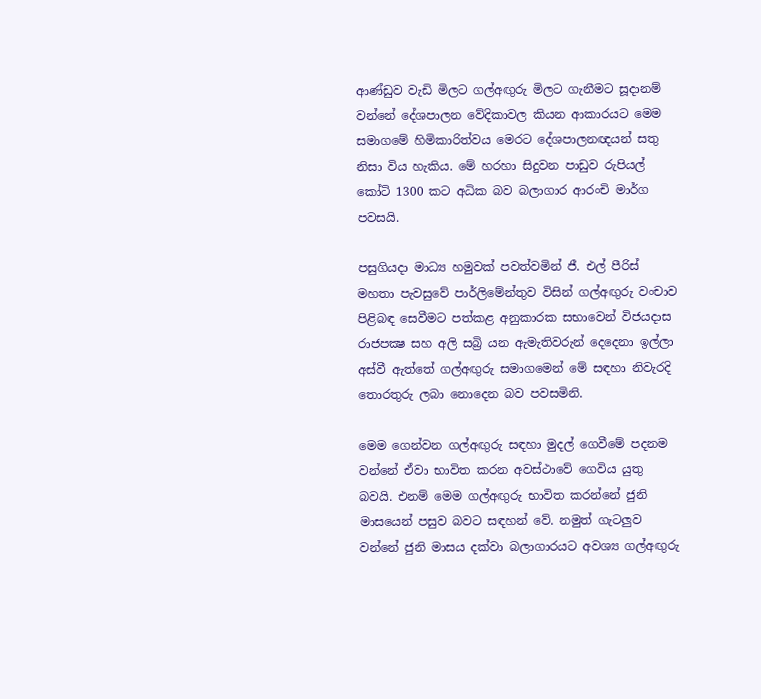ආණ්ඩුව වැඩි මිලට ගල්අඟුරු මිලට ගැනීමට සූදානම් වන්නේ දේශපාලන වේදිකාවල කියන ආකාරයට මෙම සමාගමේ හිමිකාරිත්වය මෙරට දේශපාලනඥයන් සතු නිසා විය හැකිය. මේ හරහා සිදුවන පාඩුව රුපියල් කෝටි 1300 කට අධික බව බලාගාර ආරංචි මාර්ග පවසයි.

පසුගියදා මාධ්‍ය හමුවක් පවත්වමින් ජී. එල් පීරිස් මහතා පැවසුවේ පාර්ලිමේන්තුව විසින් ගල්අඟුරු වංචාව පිළිබඳ සෙවීමට පත්කළ අනුකාරක සභාවෙන් විජයදාස රාජපක්‍ෂ සහ අලි සබ්‍රි යන ඇමැතිවරුන් දෙදෙනා ඉල්ලා අස්වී ඇත්තේ ගල්අඟුරු සමාගමෙන් මේ සඳහා නිවැරදි තොරතුරු ලබා නොදෙන බව පවසමිනි.

මෙම ගෙන්වන ගල්අඟුරු සඳහා මුදල් ගෙවීමේ පදනම වන්නේ ඒවා භාවිත කරන අවස්ථාවේ ගෙවිය යුතු බවයි. එනම් මෙම ගල්අඟුරු භාවිත කරන්නේ ජුනි මාසයෙන් පසුව බවට සඳහන් වේ. නමුත් ගැටලුව වන්නේ ජුනි මාසය දක්වා බලාගාරයට අවශ්‍ය ගල්අඟුරු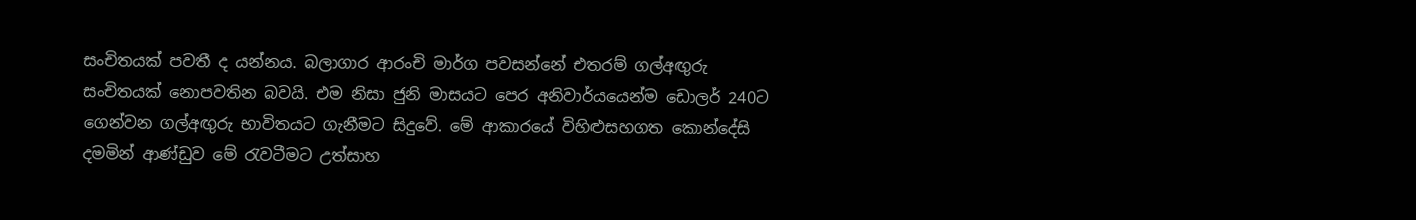සංචිතයක් පවතී ද යන්නය. බලාගාර ආරංචි මාර්ග පවසන්නේ එතරම් ගල්අඟුරු සංචිතයක් නොපවතින බවයි. එම නිසා ජුනි මාසයට පෙර අනිවාර්යයෙන්ම ඩොලර් 240ට ගෙන්වන ගල්අඟුරු භාවිතයට ගැනීමට සිදුවේ. මේ ආකාරයේ විහිළුසහගත කොන්දේසි දමමින් ආණ්ඩුව මේ රැවටීමට උත්සාහ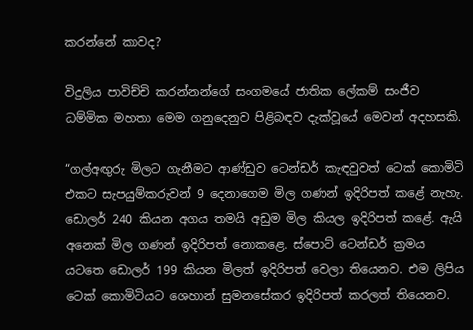කරන්නේ කාවද?

විදුලිය පාවිච්චි කරන්නන්ගේ සංගමයේ ජාතික ලේකම් සංජීව ධම්මික මහතා මෙම ගනුදෙනුව පිළිබඳව දැක්වූයේ මෙවන් අදහසකි.

“ගල්අඟුරු මිලට ගැනීමට ආණ්ඩුව ටෙන්ඩර් කැඳවුවත් ටෙක් කොමිටි එකට සැපයුම්කරුවන් 9 දෙනාගෙම මිල ගණන් ඉදිරිපත් කළේ නැහැ. ඩොලර් 240 කියන අගය තමයි අඩුම මිල කියල ඉදිරිපත් කළේ. ඇයි අනෙක් මිල ගණන් ඉදිරිපත් නොකළෙ. ස්පොට් ටෙන්ඩර් ක්‍රමය යටතෙ ඩොලර් 199 කියන මිලත් ඉදිරිපත් වෙලා තියෙනව. එම ලිපිය ටෙක් කොමිටියට ශෙහාන් සුමනසේකර ඉදිරිපත් කරලත් තියෙනව.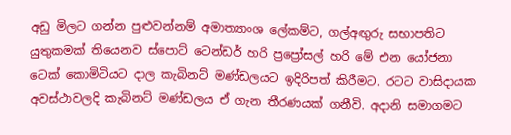අඩු මිලට ගන්න පුළුවන්නම් අමාත්‍යාංශ ලේකම්ට, ගල්අඟුරු සභාපතිට යුතුකමක් තියෙනව ස්පොට් ටෙන්ඩර් හරි ප්‍රප්‍රෝසල් හරි මේ එන යෝජනා ටෙක් කොමිටියට දාල කැබිනට් මණ්ඩලයට ඉදිරිපත් කිරීමට. රටට වාසිදායක අවස්ථාවලදි කැබිනට් මණ්ඩලය ඒ ගැන තීරණයක් ගනීවි. අදානි සමාගමට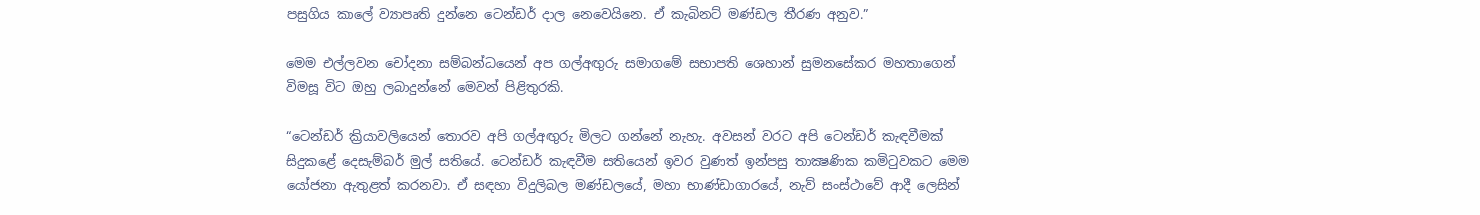පසුගිය කාලේ ව්‍යාපෘති දුන්නෙ ටෙන්ඩර් දාල නෙවෙයිනෙ. ඒ කැබිනට් මණ්ඩල තීරණ අනුව.”

මෙම එල්ලවන චෝදනා සම්බන්ධයෙන් අප ගල්අඟුරු සමාගමේ සභාපති ශෙහාන් සුමනසේකර මහතාගෙන් විමසූ විට ඔහු ලබාදුන්නේ මෙවන් පිළිතුරකි.

“ටෙන්ඩර් ක්‍රියාවලියෙන් තොරව අපි ගල්අඟුරු මිලට ගන්නේ නැහැ. අවසන් වරට අපි ටෙන්ඩර් කැඳවීමක් සිදුකළේ දෙසැම්බර් මුල් සතියේ. ටෙන්ඩර් කැඳවීම සතියෙන් ඉවර වුණත් ඉන්පසු තාක්‍ෂණික කමිටුවකට මෙම යෝජනා ඇතුළත් කරනවා. ඒ සඳහා විදුලිබල මණ්ඩලයේ, මහා භාණ්ඩාගාරයේ, නැව් සංස්ථාවේ ආදී ලෙසින්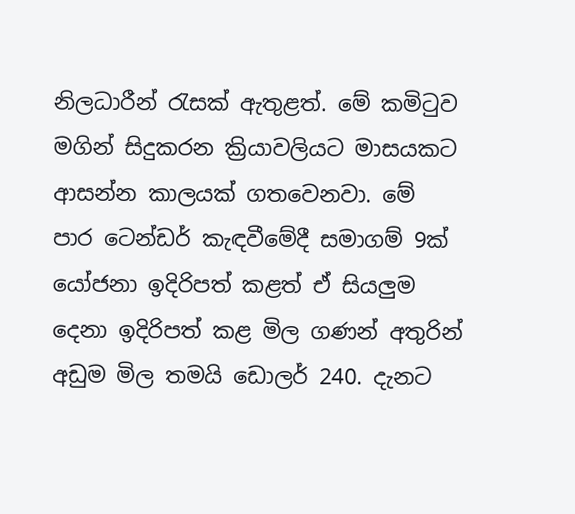නිලධාරීන් රැසක් ඇතුළත්. මේ කමිටුව මගින් සිදුකරන ක්‍රියාවලියට මාසයකට ආසන්න කාලයක් ගතවෙනවා. මේ පාර ටෙන්ඩර් කැඳවීමේදී සමාගම් 9ක් යෝජනා ඉදිරිපත් කළත් ඒ සියලුම දෙනා ඉදිරිපත් කළ මිල ගණන් අතුරින් අඩුම මිල තමයි ඩොලර් 240. දැනට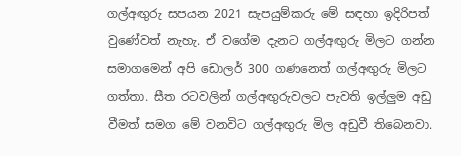ගල්අඟුරු සපයන 2021 සැපයුම්කරු මේ සඳහා ඉදිරිපත් වුණේවත් නැහැ. ඒ වගේම දැනට ගල්අඟුරු මිලට ගන්න සමාගමෙන් අපි ඩොලර් 300 ගණනෙත් ගල්අඟුරු මිලට ගත්තා. සීත රටවලින් ගල්අඟුරුවලට පැවති ඉල්ලුම අඩු වීමත් සමග මේ වනවිට ගල්අඟුරු මිල අඩුවී තිබෙනවා.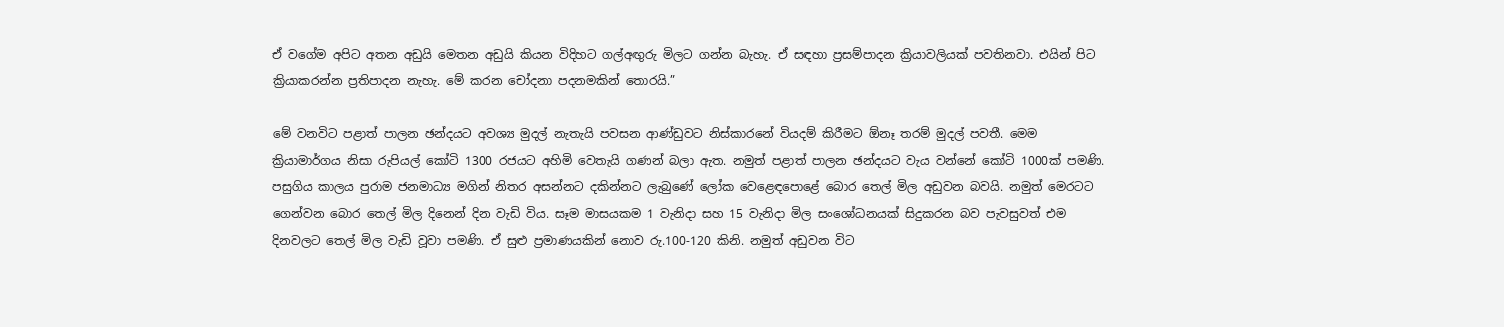ඒ වගේම අපිට අතන අඩුයි මෙතන අඩුයි කියන විදිහට ගල්අඟුරු මිලට ගන්න බැහැ. ඒ සඳහා ප්‍රසම්පාදන ක්‍රියාවලියක් පවතිනවා. එයින් පිට ක්‍රියාකරන්න ප්‍රතිපාදන නැහැ. මේ කරන චෝදනා පදනමකින් තොරයි.”

මේ වනවිට පළාත් පාලන ඡන්දයට අවශ්‍ය මුදල් නැතැයි පවසන ආණ්ඩුවට නිස්කාරනේ වියදම් කිරීමට ඕනෑ තරම් මුදල් පවතී. මෙම ක්‍රියාමාර්ගය නිසා රුපියල් කෝටි 1300 රජයට අහිමි වෙතැයි ගණන් බලා ඇත. නමුත් පළාත් පාලන ඡන්දයට වැය වන්නේ කෝටි 1000ක් පමණි. පසුගිය කාලය පුරාම ජනමාධ්‍ය මගින් නිතර අසන්නට දකින්නට ලැබුණේ ලෝක වෙළෙඳපොළේ බොර තෙල් මිල අඩුවන බවයි. නමුත් මෙරටට ගෙන්වන බොර තෙල් මිල දිනෙන් දින වැඩි විය. සෑම මාසයකම 1 වැනිදා සහ 15 වැනිදා මිල සංශෝධනයක් සිදුකරන බව පැවසුවත් එම දිනවලට තෙල් මිල වැඩි වූවා පමණි. ඒ සුළු ප්‍රමාණයකින් නොව රු.100-120 කිනි. නමුත් අඩුවන විට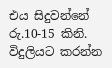එය සිදුවන්නේ රු.10-15 කිනි. විදුලියට කරන්න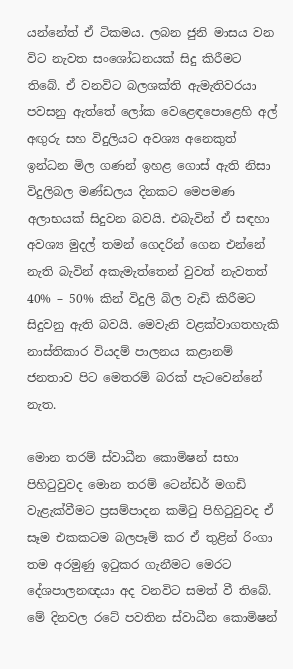යන්නේත් ඒ ටිකමය. ලබන ජුනි මාසය වන විට නැවත සංශෝධනයක් සිදු කිරීමට තිබේ. ඒ වනවිට බලශක්ති ඇමැතිවරයා පවසනු ඇත්තේ ලෝක වෙළෙඳපොළෙහි අල් අඟුරු සහ විදුලියට අවශ්‍ය අනෙකුත් ඉන්ධන මිල ගණන් ඉහළ ගොස් ඇති නිසා විදුලිබල මණ්ඩලය දිනකට මෙපමණ අලාභයක් සිදුවන බවයි. එබැවින් ඒ සඳහා අවශ්‍ය මුදල් තමන් ගෙදරින් ගෙන එන්නේ නැති බැවින් අකැමැත්තෙන් වුවත් නැවතත් 40% – 50% කින් විදුලි බිල වැඩි කිරීමට සිදුවනු ඇති බවයි. මෙවැනි වළක්වාගතහැකි නාස්තිකාර වියදම් පාලනය කළානම් ජනතාව පිට මෙතරම් බරක් පැටවෙන්නේ නැත.

මොන තරම් ස්වාධීන කොමිෂන් සභා පිහිටුවුවද මොන තරම් ටෙන්ඩර් මගඩි වැළැක්වීමට ප්‍රසම්පාදන කමිටු පිහිටුවුවද ඒ සෑම එකකටම බලපෑම් කර ඒ තුළින් රිංගා තම අරමුණු ඉටුකර ගැනීමට මෙරට දේශපාලනඥයා අද වනවිට සමත් වී තිබේ. මේ දිනවල රටේ පවතින ස්වාධීන කොමිෂන්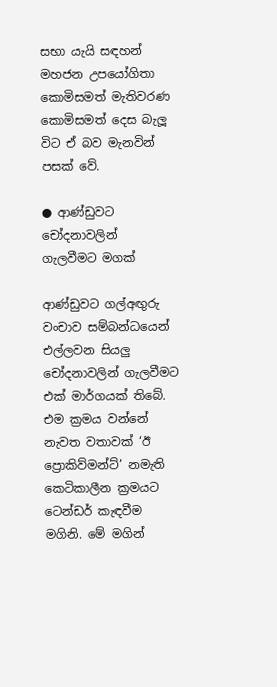සභා යැයි සඳහන් මහජන උපයෝගිතා කොමිසමත් මැතිවරණ කොමිසමත් දෙස බැලූ විට ඒ බව මැනවින් පසක් වේ.

● ආණ්ඩුවට චෝදනාවලින්
ගැලවීමට මගක්

ආණ්ඩුවට ගල්අඟුරු වංචාව සම්බන්ධයෙන් එල්ලවන සියලු චෝදනාවලින් ගැලවීමට එක් මාර්ගයක් තිබේ. එම ක්‍රමය වන්නේ නැවත වතාවක් ‘ඊ ප්‍රොකිව්මන්ට්’ නමැති කෙටිකාලීන ක්‍රමයට ටෙන්ඩර් කැඳවීම මගිනි. මේ මගින්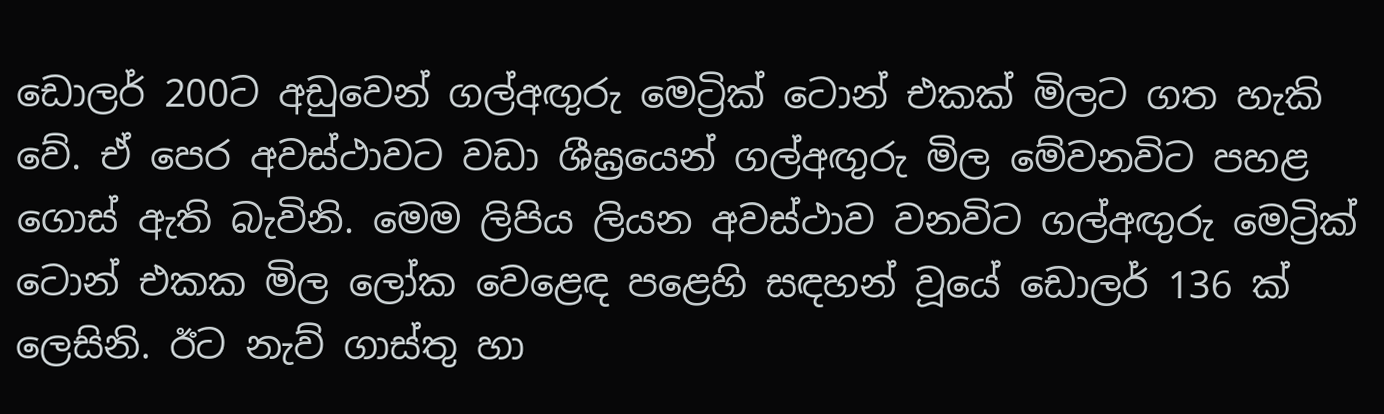ඩොලර් 200ට අඩුවෙන් ගල්අඟුරු මෙට්‍රික් ටොන් එකක් මිලට ගත හැකි වේ. ඒ පෙර අවස්ථාවට වඩා ශීඝ්‍රයෙන් ගල්අඟුරු මිල මේවනවිට පහළ ගොස් ඇති බැවිනි. මෙම ලිපිය ලියන අවස්ථාව වනවිට ගල්අඟුරු මෙට්‍රික් ටොන් එකක මිල ලෝක වෙළෙඳ පළෙහි සඳහන් වූයේ ඩොලර් 136 ක් ලෙසිනි. ඊට නැව් ගාස්තු හා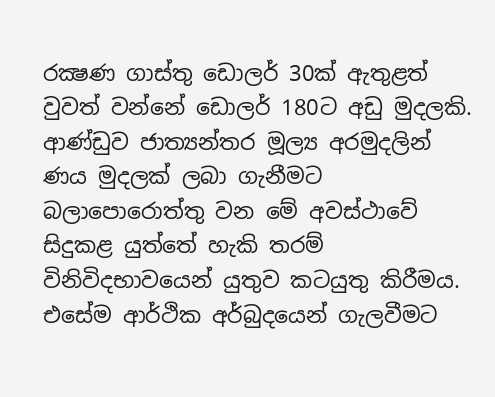රක්‍ෂණ ගාස්තු ඩොලර් 30ක් ඇතුළත් වුවත් වන්නේ ඩොලර් 180ට අඩු මුදලකි. ආණ්ඩුව ජාත්‍යන්තර මූල්‍ය අරමුදලින් ණය මුදලක් ලබා ගැනීමට බලාපොරොත්තු වන මේ අවස්ථාවේ සිදුකළ යුත්තේ හැකි තරම් විනිවිදභාවයෙන් යුතුව කටයුතු කිරීමය. එසේම ආර්ථික අර්බුදයෙන් ගැලවීමට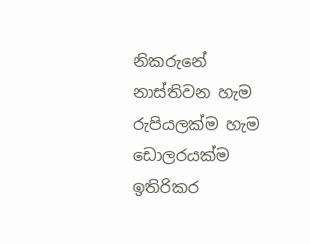නිකරුනේ නාස්තිවන හැම රුපියලක්ම හැම ඩොලරයක්ම ඉතිරිකර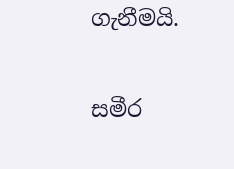ගැනීමයි.

සමීර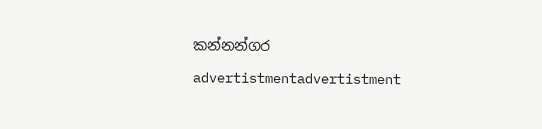කන්නන්ගර

advertistmentadvertistment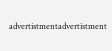advertistmentadvertistment